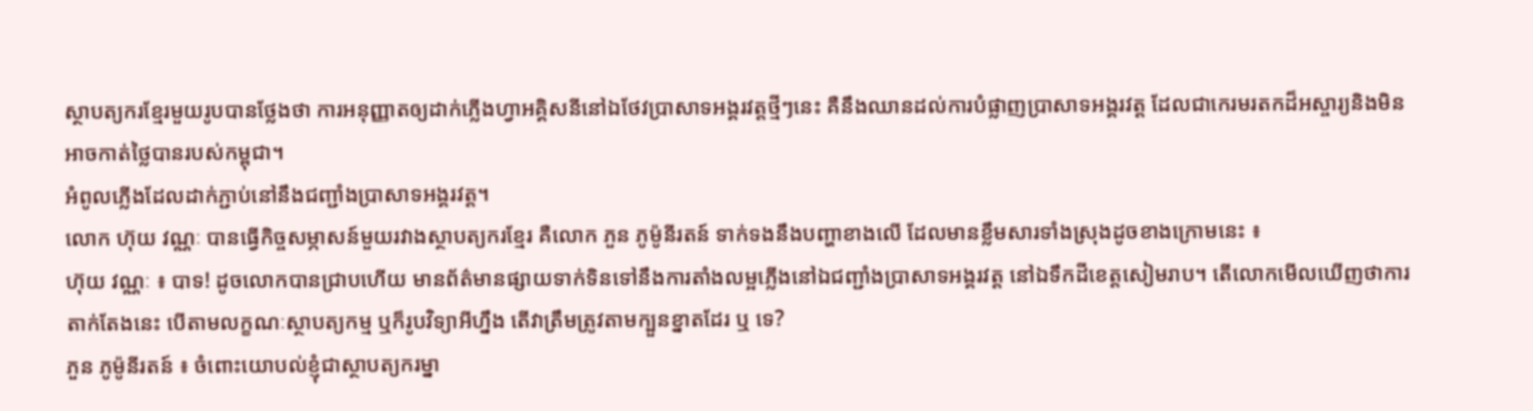ស្ថាបត្យករខ្មែរមួយរូបបានថ្លែងថា ការអនុញ្ញាតឲ្យដាក់ភ្លើងហ្វាអគ្គិសនីនៅឯថែវប្រាសាទអង្គរវត្តថ្មីៗនេះ គឺនឹងឈានដល់ការបំផ្លាញប្រាសាទអង្គរវត្ត ដែលជាកេរមរតកដ៏អស្ចារ្យនិងមិនអាចកាត់ថ្លៃបានរបស់កម្ពុជា។
អំពូលភ្លើងដែលដាក់ភ្ជាប់នៅនឹងជញ្ជាំងប្រាសាទអង្គរវត្ត។
លោក ហ៊ុយ វណ្ណៈ បានធ្វើកិច្ចសម្ភាសន៍មួយរវាងស្ថាបត្យករខ្មែរ គឺលោក ភួន ភូម៉ូនីរតន៍ ទាក់ទងនឹងបញ្ហាខាងលើ ដែលមានខ្លឹមសារទាំងស្រុងដូចខាងក្រោមនេះ ៖
ហ៊ុយ វណ្ណៈ ៖ បាទ! ដូចលោកបានជ្រាបហើយ មានព័ត៌មានផ្សាយទាក់ទិនទៅនឹងការតាំងលម្អភ្លើងនៅឯជញ្ជាំងប្រាសាទអង្គរវត្ត នៅឯទឹកដីខេត្តសៀមរាប។ តើលោកមើលឃើញថាការតាក់តែងនេះ បើតាមលក្ខណៈស្ថាបត្យកម្ម ឬក៏រូបវិទ្យាអីហ្នឹង តើវាត្រឹមត្រូវតាមក្បួនខ្នាតដែរ ឬ ទេ?
ភួន ភូម៉ូនីរតន៍ ៖ ចំពោះយោបល់ខ្ញុំជាស្ថាបត្យករម្នា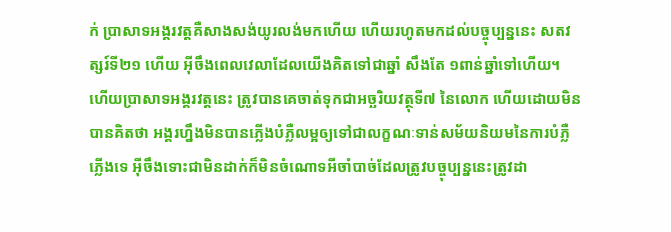ក់ ប្រាសាទអង្គរវត្តគឺសាងសង់យូរលង់មកហើយ ហើយរហូតមកដល់បច្ចុប្បន្ននេះ សតវត្សរ៍ទី២១ ហើយ អ៊ីចឹងពេលវេលាដែលយើងគិតទៅជាឆ្នាំ សឹងតែ ១ពាន់ឆ្នាំទៅហើយ។ ហើយប្រាសាទអង្គរវត្តនេះ ត្រូវបានគេចាត់ទុកជាអច្ឆរិយវត្ថុទី៧ នៃលោក ហើយដោយមិនបានគិតថា អង្គរហ្នឹងមិនបានភ្លើងបំភ្លឺលម្អឲ្យទៅជាលក្ខណៈទាន់សម័យនិយមនៃការបំភ្លឺភ្លើងទេ អ៊ីចឹងទោះជាមិនដាក់ក៏មិនចំណោទអីចាំបាច់ដែលត្រូវបច្ចុប្បន្ននេះត្រូវដា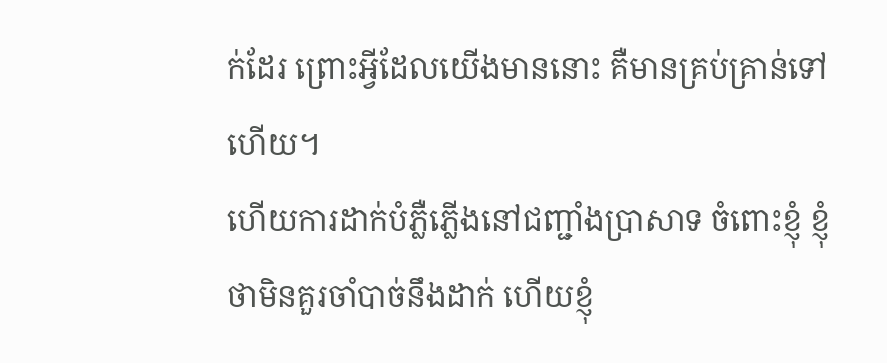ក់ដែរ ព្រោះអ្វីដែលយើងមាននោះ គឺមានគ្រប់គ្រាន់ទៅហើយ។
ហើយការដាក់បំភ្លឺភ្លើងនៅជញ្ជាំងប្រាសាទ ចំពោះខ្ញុំ ខ្ញុំថាមិនគួរចាំបាច់នឹងដាក់ ហើយខ្ញុំ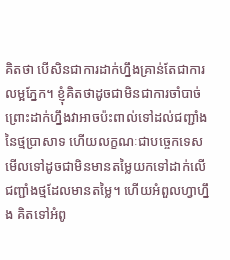គិតថា បើសិនជាការដាក់ហ្នឹងគ្រាន់តែជាការលម្អភ្នែក។ ខ្ញុំគិតថាដូចជាមិនជាការចាំបាច់ ព្រោះដាក់ហ្នឹងវាអាចប៉ះពាល់ទៅដល់ជញ្ជាំងនៃថ្មប្រាសាទ ហើយលក្ខណៈជាបច្ចេកទេស មើលទៅដូចជាមិនមានតម្លៃយកទៅដាក់លើជញ្ជាំងថ្មដែលមានតម្លៃ។ ហើយអំពួលហ្វាហ្នឹង គិតទៅអំពូ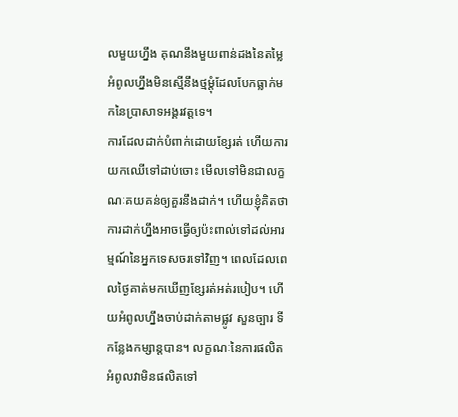លមួយហ្នឹង គុណនឹងមួយពាន់ដងនៃតម្លៃអំពូលហ្នឹងមិនស្មើនឹងថ្មម្ដុំដែលបែកធ្លាក់មកនៃប្រាសាទអង្គរវត្តទេ។
ការដែលដាក់បំពាក់ដោយខ្សែរត់ ហើយការយកឈើទៅដាប់ចោះ មើលទៅមិនជាលក្ខណៈគយគន់ឲ្យគួរនឹងដាក់។ ហើយខ្ញុំគិតថា ការដាក់ហ្នឹងអាចធ្វើឲ្យប៉ះពាល់ទៅដល់អារម្មណ៍នៃអ្នកទេសចរទៅវិញ។ ពេលដែលពេលថ្ងៃគាត់មកឃើញខ្សែរត់អត់របៀប។ ហើយអំពូលហ្នឹងចាប់ដាក់តាមផ្លូវ សួនច្បារ ទីកន្លែងកម្សាន្តបាន។ លក្ខណៈនៃការផលិតអំពូលវាមិនផលិតទៅ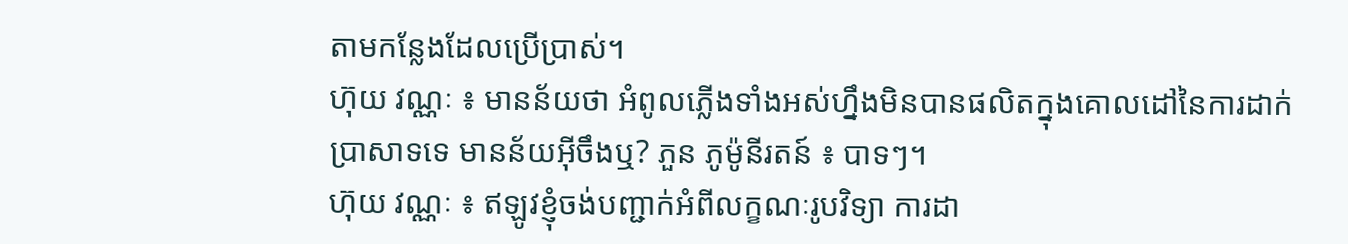តាមកន្លែងដែលប្រើប្រាស់។
ហ៊ុយ វណ្ណៈ ៖ មានន័យថា អំពូលភ្លើងទាំងអស់ហ្នឹងមិនបានផលិតក្នុងគោលដៅនៃការដាក់ប្រាសាទទេ មានន័យអ៊ីចឹងឬ? ភួន ភូម៉ូនីរតន៍ ៖ បាទៗ។
ហ៊ុយ វណ្ណៈ ៖ ឥឡូវខ្ញុំចង់បញ្ជាក់អំពីលក្ខណៈរូបវិទ្យា ការដា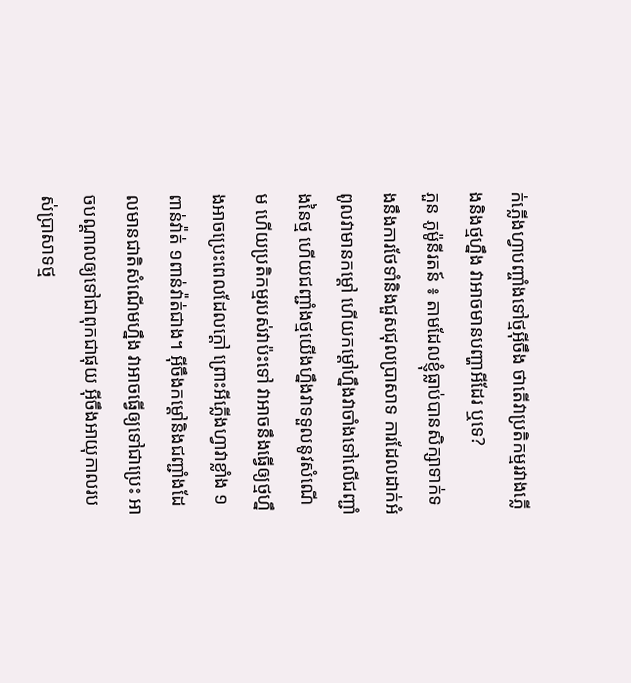ក់ភ្លើងហ្វាបញ្ចាំងទៅថ្មអ៊ីចឹង ថាតើវាប្រតិកម្មរវាងភ្លើងនិងថ្មហ្នឹង វាអាចមានបញ្ហាអីដែរ ឬទេ?
ភួន ភូម៉ូនីរតន៍ ៖ តាមដែលខ្ញុំធ្លាប់បានសិក្សាទាក់ទងនឹងការថែទាំនិងជួសជុលប្រាសាទ ការដែលដាក់អំពូលវាមានកម្ដៅ ហើយកម្ដៅហ្នឹងវាចាំងទៅលើជញ្ជាំងនៃថ្ម ហើយជញ្ជាំងថ្មយើងហ្នឹងវាទទួលនូវសំណើម ហើយប្រតិកម្មរបស់វាប៉ះទៅ វាអាចនឹងធ្វើឲ្យថ្មហ្នឹងអាចប្រេះពេលដែលក្ដៅ ព្រោះអីភ្លើងហ្វាវាខ្លាំង ១ពាន់វ៉ាត់ ១ពាន់វ៉ាត់ជាង។ អ៊ីចឹងកម្ដៅនិងជញ្ជាំងដែលមានជាតិសំណើមហ្នឹង វាអាចធ្វើឲ្យទៅជាប្រេះ អាចបណ្ដាលឲ្យទៅជាពុកជាផុយ អ៊ីចឹងអាយុកាលរបស់ប្រាសាទថ្ម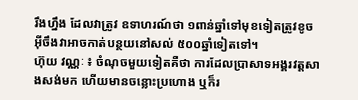រឹងហ្នឹង ដែលវាត្រូវ ឧទាហរណ៍ថា ១ពាន់ឆ្នាំទៅមុខទៀតត្រូវខូច អ៊ីចឹងវាអាចកាត់បន្ថយនៅសល់ ៥០០ឆ្នាំទៀតទៅ។
ហ៊ុយ វណ្ណៈ ៖ ចំណុចមួយទៀតគឺថា ការដែលប្រាសាទអង្គរវត្តសាងសង់មក ហើយមានចន្លោះប្រហោង ឬក៏រ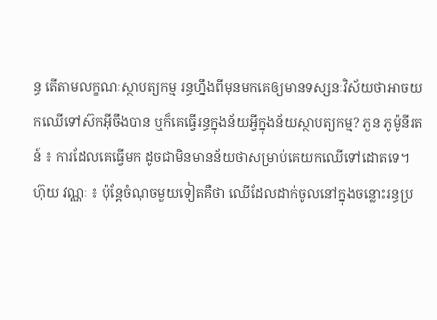ន្ធ តើតាមលក្ខណៈស្ថាបត្យកម្ម រន្ធហ្នឹងពីមុនមកគេឲ្យមានទស្សនៈវិស័យថាអាចយកឈើទៅស៊កអ៊ីចឹងបាន ឬក៏គេធ្វើរន្ធក្នុងន័យអ្វីក្នុងន័យស្ថាបត្យកម្ម? ភួន ភូម៉ូនីរតន៍ ៖ ការដែលគេធ្វើមក ដូចជាមិនមានន័យថាសម្រាប់គេយកឈើទៅដោតទេ។
ហ៊ុយ វណ្ណៈ ៖ ប៉ុន្តែចំណុចមួយទៀតគឺថា ឈើដែលដាក់ចូលនៅក្នុងចន្លោះរន្ធប្រ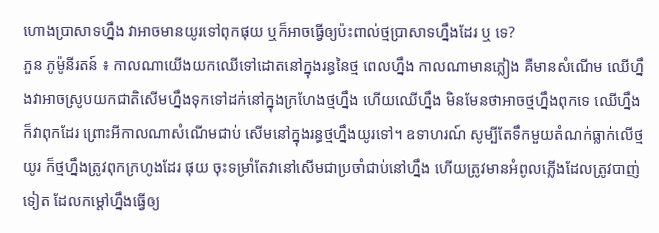ហោងប្រាសាទហ្នឹង វាអាចមានយូរទៅពុកផុយ ឬក៏អាចធ្វើឲ្យប៉ះពាល់ថ្មប្រាសាទហ្នឹងដែរ ឬ ទេ?
ភួន ភូម៉ូនីរតន៍ ៖ កាលណាយើងយកឈើទៅដោតនៅក្នុងរន្ធនៃថ្ម ពេលហ្នឹង កាលណាមានភ្លៀង គឺមានសំណើម ឈើហ្នឹងវាអាចស្រូបយកជាតិសើមហ្នឹងទុកទៅដក់នៅក្នុងក្រហែងថ្មហ្នឹង ហើយឈើហ្នឹង មិនមែនថាអាចថ្មហ្នឹងពុកទេ ឈើហ្នឹងក៏វាពុកដែរ ព្រោះអីកាលណាសំណើមជាប់ សើមនៅក្នុងរន្ធថ្មហ្នឹងយូរទៅ។ ឧទាហរណ៍ សូម្បីតែទឹកមួយតំណក់ធ្លាក់លើថ្មយូរ ក៏ថ្មហ្នឹងត្រូវពុកក្រហូងដែរ ផុយ ចុះទម្រាំតែវានៅសើមជាប្រចាំជាប់នៅហ្នឹង ហើយត្រូវមានអំពូលភ្លើងដែលត្រូវបាញ់ទៀត ដែលកម្ដៅហ្នឹងធ្វើឲ្យ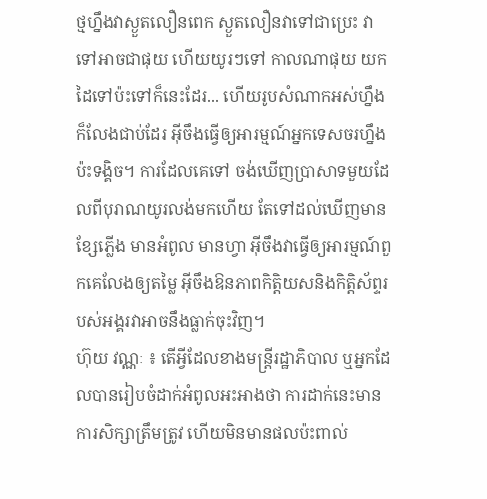ថ្មហ្នឹងវាស្ងួតលឿនពេក ស្ងួតលឿនវាទៅជាប្រេះ វាទៅអាចជាផុយ ហើយយូរៗទៅ កាលណាផុយ យកដៃទៅប៉ះទៅក៏នេះដែរ... ហើយរូបសំណាកអស់ហ្នឹងក៏លែងជាប់ដែរ អ៊ីចឹងធ្វើឲ្យអារម្មណ៍អ្នកទេសចរហ្នឹងប៉ះទង្គិច។ ការដែលគេទៅ ចង់ឃើញប្រាសាទមួយដែលពីបុរាណយូរលង់មកហើយ តែទៅដល់ឃើញមានខ្សែភ្លើង មានអំពូល មានហ្វា អ៊ីចឹងវាធ្វើឲ្យអារម្មណ៍ពួកគេលែងឲ្យតម្លៃ អ៊ីចឹងឱនភាពកិត្តិយសនិងកិត្តិស័ព្ទរបស់អង្គរវាអាចនឹងធ្លាក់ចុះវិញ។
ហ៊ុយ វណ្ណៈ ៖ តើអ្វីដែលខាងមន្រ្តីរដ្ឋាភិបាល ឬអ្នកដែលបានរៀបចំដាក់អំពូលអះអាងថា ការដាក់នេះមានការសិក្សាត្រឹមត្រូវ ហើយមិនមានផលប៉ះពាល់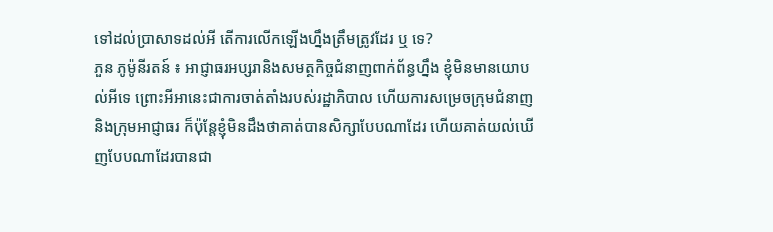ទៅដល់ប្រាសាទដល់អី តើការលើកឡើងហ្នឹងត្រឹមត្រូវដែរ ឬ ទេ?
ភួន ភូម៉ូនីរតន៍ ៖ អាជ្ញាធរអប្សរានិងសមត្ថកិច្ចជំនាញពាក់ព័ន្ធហ្នឹង ខ្ញុំមិនមានយោបល់អីទេ ព្រោះអីអានេះជាការចាត់តាំងរបស់រដ្ឋាភិបាល ហើយការសម្រេចក្រុមជំនាញ និងក្រុមអាជ្ញាធរ ក៏ប៉ុន្តែខ្ញុំមិនដឹងថាគាត់បានសិក្សាបែបណាដែរ ហើយគាត់យល់ឃើញបែបណាដែរបានជា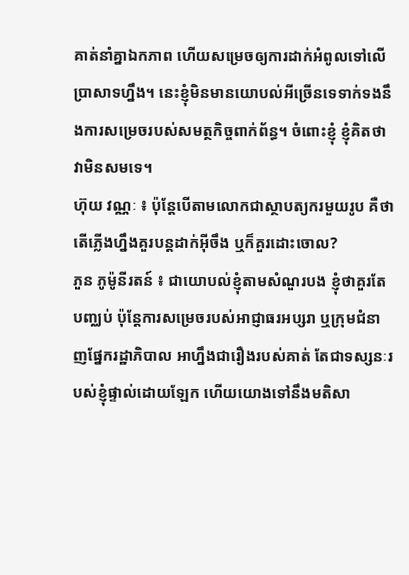គាត់នាំគ្នាឯកភាព ហើយសម្រេចឲ្យការដាក់អំពូលទៅលើប្រាសាទហ្នឹង។ នេះខ្ញុំមិនមានយោបល់អីច្រើនទេទាក់ទងនឹងការសម្រេចរបស់សមត្ថកិច្ចពាក់ព័ន្ធ។ ចំពោះខ្ញុំ ខ្ញុំគិតថាវាមិនសមទេ។
ហ៊ុយ វណ្ណៈ ៖ ប៉ុន្តែបើតាមលោកជាស្ថាបត្យករមួយរូប គឺថាតើភ្លើងហ្នឹងគួរបន្តដាក់អ៊ីចឹង ឬក៏គួរដោះចោល?
ភួន ភូម៉ូនីរតន៍ ៖ ជាយោបល់ខ្ញុំតាមសំណួរបង ខ្ញុំថាគួរតែបញ្ឈប់ ប៉ុន្តែការសម្រេចរបស់អាជ្ញាធរអប្សរា ឬក្រុមជំនាញផ្នែករដ្ឋាភិបាល អាហ្នឹងជារឿងរបស់គាត់ តែជាទស្សនៈរបស់ខ្ញុំផ្ទាល់ដោយឡែក ហើយយោងទៅនឹងមតិសា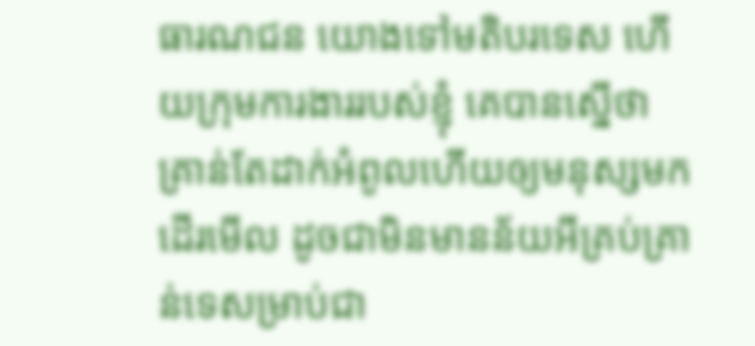ធារណជន យោងទៅមតិបរទេស ហើយក្រុមការងាររបស់ខ្ញុំ គេបានស្នើថា គ្រាន់តែដាក់អំពូលហើយឲ្យមនុស្សមកដើរមើល ដូចជាមិនមានន័យអីគ្រប់គ្រាន់ទេសម្រាប់ជា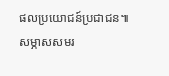ផលប្រយោជន៍ប្រជាជន៕
សម្ភាសសមរ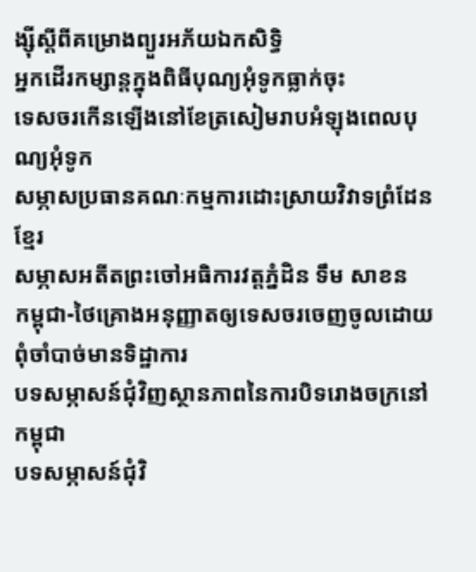ង្ស៊ីស្តីពីគម្រោងព្យួរអភ័យឯកសិទ្ធិ
អ្នកដើរកម្សាន្តក្នុងពិធីបុណ្យអុំទូកធ្លាក់ចុះ
ទេសចរកើនឡើងនៅខែត្រសៀមរាបអំឡុងពេលបុណ្យអុំទូក
សម្ភាសប្រធានគណៈកម្មការដោះស្រាយវិវាទព្រំដែនខ្មែរ
សម្ភាសអតីតព្រះចៅអធិការវត្តភ្នំដិន ទឹម សាខន
កម្ពុជា-ថៃគ្រោងអនុញ្ញាតឲ្យទេសចរចេញចូលដោយពុំចាំបាច់មានទិដ្ឋាការ
បទសម្ភាសន៍ជុំវិញស្ថានភាពនៃការបិទរោងចក្រនៅកម្ពុជា
បទសម្ភាសន៍ជុំវិ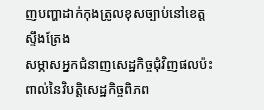ញបញ្ហាដាក់កុងត្រូលខុសច្បាប់នៅខេត្តស្ទឹងត្រែង
សម្ភាសអ្នកជំនាញសេដ្ឋកិច្ចជុំវិញផលប៉ះពាល់នៃវិបត្តិសេដ្ឋកិច្ចពិភព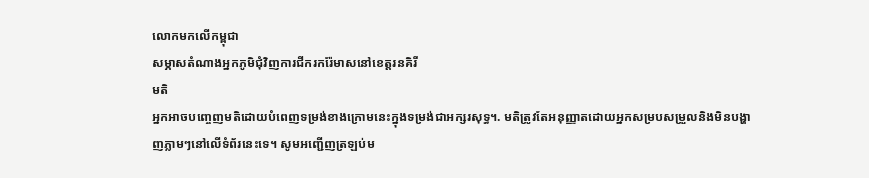លោកមកលើកម្ពុជា
សម្ភាសតំណាងអ្នកភូមិជុំវិញការជីករករ៉ែមាសនៅខេត្តរនគិរី
មតិ
អ្នកអាចបញ្ចេញមតិដោយបំពេញទម្រង់ខាងក្រោមនេះក្នុងទម្រង់ជាអក្សរសុទ្ធ។. មតិត្រូវតែអនុញ្ញាតដោយអ្នកសម្របសម្រួលនិងមិនបង្ហាញភ្លាមៗនៅលើទំព័រនេះទេ។ សូមអញ្ជើញត្រឡប់ម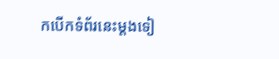កបើកទំព័រនេះម្ដងទៀ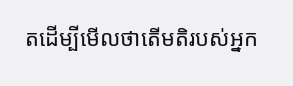តដើម្បីមើលថាតើមតិរបស់អ្នក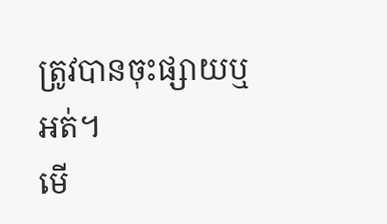ត្រូវបានចុះផ្សាយឬអត់។
មើ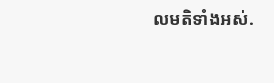លមតិទាំងអស់.